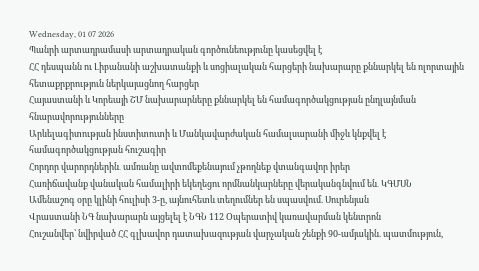Wednesday, 01 07 2026
Պանրի արտադրամասի արտադրական գործունեությունը կասեցվել է
ՀՀ դեսպանն ու Լիբանանի աշխատանքի և սոցիալական հարցերի նախարարը քննարկել են ոլորտային հետաքրքրություն ներկայացնող հարցեր
Հայաստանի և Կորեայի ՇՄ նախարարները քննարկել են համագործակցության ընդլայնման հնարավորությունները
Արևելագիտության ինստիտուտի և Մանկավարժական համալսարանի միջև կնքվել է համագործակցության հուշագիր
Հորդոր վարորդներին․ ամռանը ավտոմեքենայում չթողնեք վտանգավոր իրեր
Հառիճավանք վանական համալիրի եկեղեցու որմնանկարները վերականգնվում են․ ԿԳՄՍՆ
Ամենաշոգ օրը կլինի հուլիսի 3-ը, այնուհետև տեղումներ են սպասվում. Սուրենյան
Վրաստանի ՆԳ նախարարն այցելել է ՆԳՆ 112 Օպերատիվ կառավարման կենտրոն
Հուշանվեր՝ նվիրված ՀՀ գլխավոր դատախազության վարչական շենքի 90-ամյակին. պատմություն,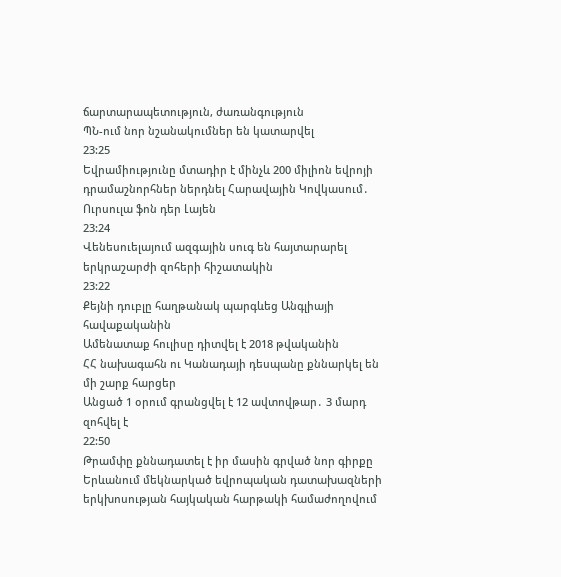ճարտարապետություն, ժառանգություն
ՊՆ-ում նոր նշանակումներ են կատարվել
23:25
Եվրամիությունը մտադիր է մինչև 200 միլիոն եվրոյի դրամաշնորհներ ներդնել Հարավային Կովկասում․ Ուրսուլա ֆոն դեր Լայեն
23:24
Վենեսուելայում ազգային սուգ են հայտարարել երկրաշարժի զոհերի հիշատակին
23:22
Քեյնի դուբլը հաղթանակ պարգևեց Անգլիայի հավաքականին
Ամենատաք հուլիսը դիտվել է 2018 թվականին
ՀՀ նախագահն ու Կանադայի դեսպանը քննարկել են մի շարք հարցեր
Անցած 1 օրում գրանցվել է 12 ավտովթար․ 3 մարդ զոհվել է
22:50
Թրամփը քննադատել է իր մասին գրված նոր գիրքը
Երևանում մեկնարկած եվրոպական դատախազների երկխոսության հայկական հարթակի համաժողովում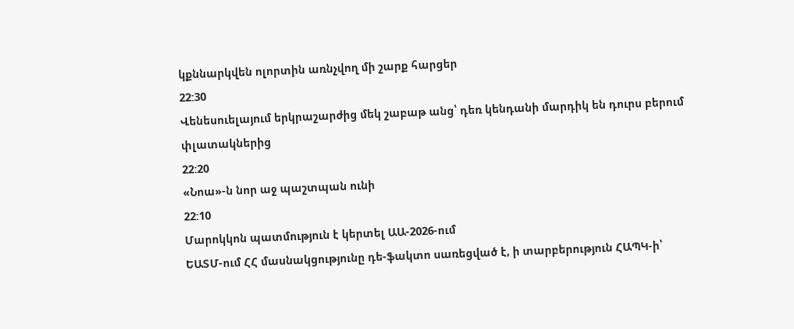կքննարկվեն ոլորտին առնչվող մի շարք հարցեր
22:30
Վենեսուելայում երկրաշարժից մեկ շաբաթ անց՝ դեռ կենդանի մարդիկ են դուրս բերում փլատակներից
22:20
«Նոա»-ն նոր աջ պաշտպան ունի
22:10
Մարոկկոն պատմություն է կերտել ԱԱ-2026-ում
ԵԱՏՄ-ում ՀՀ մասնակցությունը դե-ֆակտո սառեցված է, ի տարբերություն ՀԱՊԿ-ի՝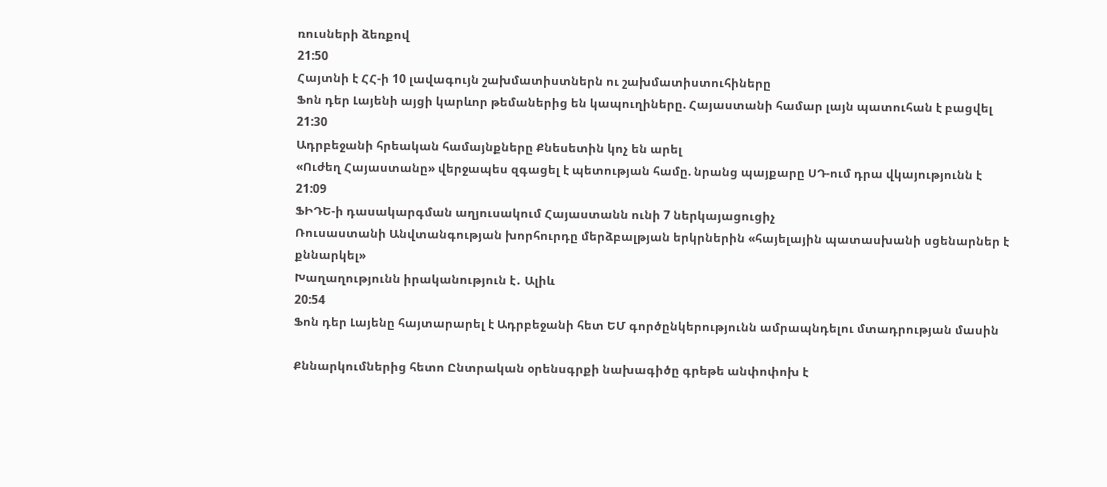ռուսների ձեռքով
21:50
Հայտնի է ՀՀ-ի 10 լավագույն շախմատիստներն ու շախմատիստուհիները
Ֆոն դեր Լայենի այցի կարևոր թեմաներից են կապուղիները. Հայաստանի համար լայն պատուհան է բացվել
21:30
Ադրբեջանի հրեական համայնքները Քնեսետին կոչ են արել
«Ուժեղ Հայաստանը» վերջապես զգացել է պետության համը. նրանց պայքարը ՍԴ-ում դրա վկայությունն է
21:09
ՖԻԴԵ-ի դասակարգման աղյուսակում Հայաստանն ունի 7 ներկայացուցիչ
Ռուսաստանի Անվտանգության խորհուրդը մերձբալթյան երկրներին «հայելային պատասխանի սցենարներ է քննարկել»
Խաղաղությունն իրականություն է․ Ալիև
20:54
Ֆոն դեր Լայենը հայտարարել է Ադրբեջանի հետ ԵՄ գործընկերությունն ամրապնդելու մտադրության մասին

Քննարկումներից հետո Ընտրական օրենսգրքի նախագիծը գրեթե անփոփոխ է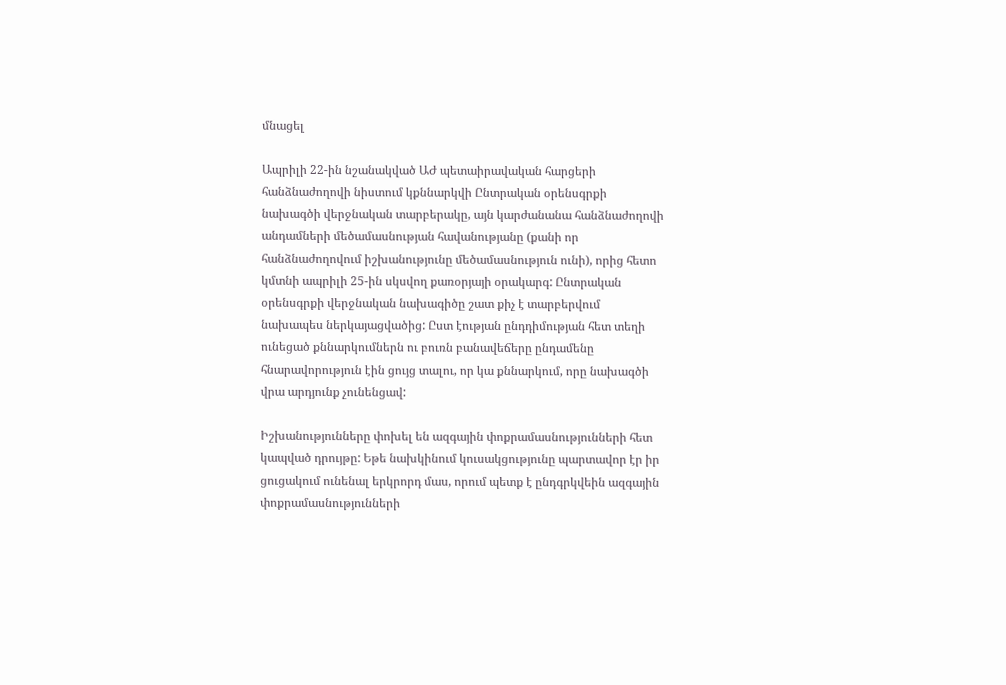մնացել

Ապրիլի 22-ին նշանակված ԱԺ պետաիրավական հարցերի հանձնաժողովի նիստում կքննարկվի Ընտրական օրենսգրքի նախագծի վերջնական տարբերակը, այն կարժանանա հանձնաժողովի անդամների մեծամասնության հավանությանը (քանի որ հանձնաժողովում իշխանությունը մեծամասնություն ունի), որից հետո կմտնի ապրիլի 25-ին սկսվող քառօրյայի օրակարգ: Ընտրական օրենսգրքի վերջնական նախագիծը շատ քիչ է տարբերվում նախապես ներկայացվածից: Ըստ էության ընդդիմության հետ տեղի ունեցած քննարկումներն ու բուռն բանավեճերը ընդամենը հնարավորություն էին ցույց տալու, որ կա քննարկում, որը նախագծի վրա արդյունք չունենցավ:

Իշխանությունները փոխել են ազգային փոքրամասնությունների հետ կապված դրույթը: Եթե նախկինում կուսակցությունը պարտավոր էր իր ցուցակում ունենալ երկրորդ մաս, որում պետք է ընդգրկվեին ազգային փոքրամասնությունների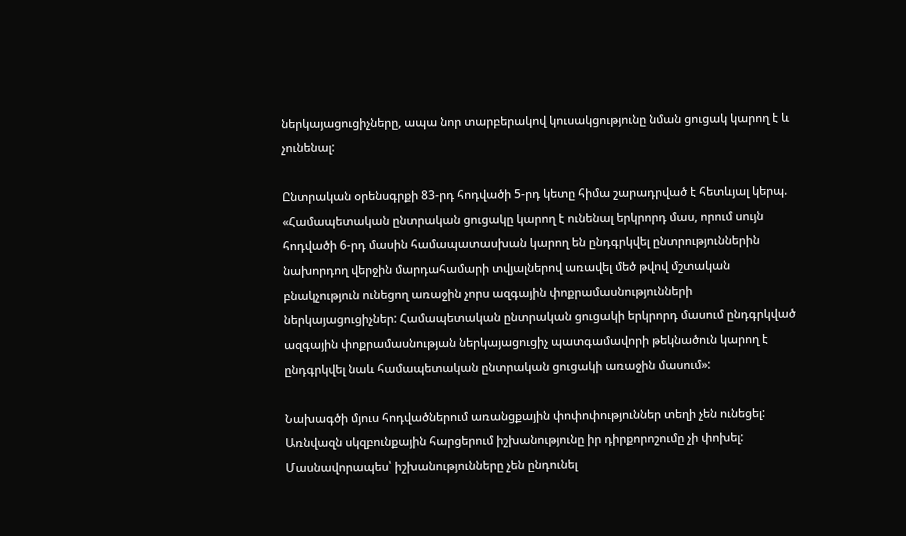ներկայացուցիչները, ապա նոր տարբերակով կուսակցությունը նման ցուցակ կարող է և չունենալ:

Ընտրական օրենսգրքի 83-րդ հոդվածի 5-րդ կետը հիմա շարադրված է հետևյալ կերպ. «Համապետական ընտրական ցուցակը կարող է ունենալ երկրորդ մաս, որում սույն հոդվածի 6-րդ մասին համապատասխան կարող են ընդգրկվել ընտրություններին նախորդող վերջին մարդահամարի տվյալներով առավել մեծ թվով մշտական բնակչություն ունեցող առաջին չորս ազգային փոքրամասնությունների ներկայացուցիչներ: Համապետական ընտրական ցուցակի երկրորդ մասում ընդգրկված ազգային փոքրամասնության ներկայացուցիչ պատգամավորի թեկնածուն կարող է ընդգրկվել նաև համապետական ընտրական ցուցակի առաջին մասում»:

Նախագծի մյուս հոդվածներում առանցքային փոփոփություններ տեղի չեն ունեցել: Առնվազն սկզբունքային հարցերում իշխանությունը իր դիրքորոշումը չի փոխել: Մասնավորապես՝ իշխանությունները չեն ընդունել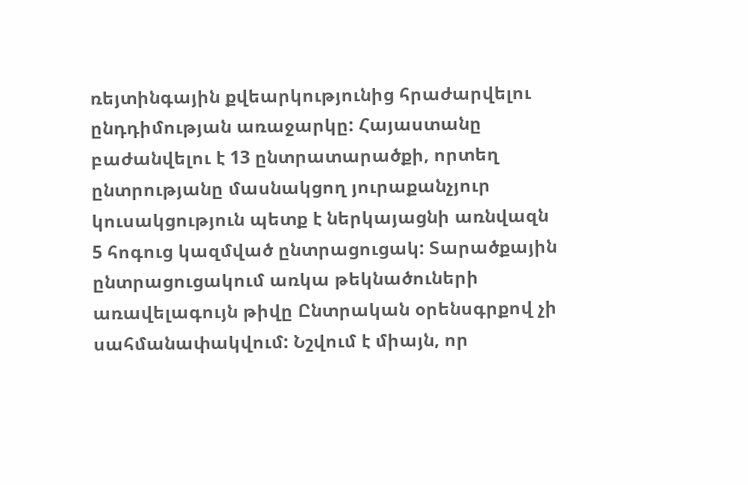ռեյտինգային քվեարկությունից հրաժարվելու ընդդիմության առաջարկը: Հայաստանը բաժանվելու է 13 ընտրատարածքի, որտեղ ընտրությանը մասնակցող յուրաքանչյուր կուսակցություն պետք է ներկայացնի առնվազն 5 հոգուց կազմված ընտրացուցակ: Տարածքային ընտրացուցակում առկա թեկնածուների առավելագույն թիվը Ընտրական օրենսգրքով չի սահմանափակվում: Նշվում է միայն, որ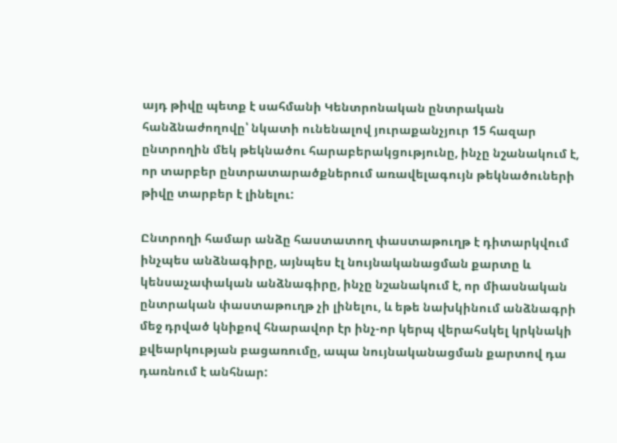այդ թիվը պետք է սահմանի Կենտրոնական ընտրական հանձնաժողովը՝ նկատի ունենալով յուրաքանչյուր 15 հազար ընտրողին մեկ թեկնածու հարաբերակցությունը, ինչը նշանակում է, որ տարբեր ընտրատարածքներում առավելագույն թեկնածուների թիվը տարբեր է լինելու:

Ընտրողի համար անձը հաստատող փաստաթուղթ է դիտարկվում ինչպես անձնագիրը, այնպես էլ նույնականացման քարտը և կենսաչափական անձնագիրը, ինչը նշանակում է, որ միասնական ընտրական փաստաթուղթ չի լինելու, և եթե նախկինում անձնագրի մեջ դրված կնիքով հնարավոր էր ինչ-որ կերպ վերահսկել կրկնակի քվեարկության բացառումը, ապա նույնականացման քարտով դա դառնում է անհնար: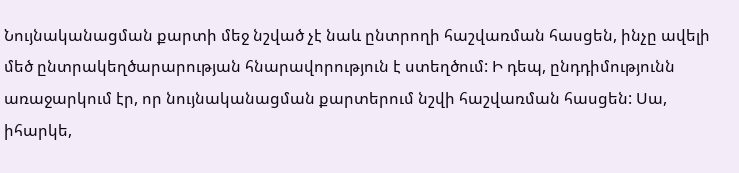Նույնականացման քարտի մեջ նշված չէ նաև ընտրողի հաշվառման հասցեն, ինչը ավելի մեծ ընտրակեղծարարության հնարավորություն է ստեղծում: Ի դեպ, ընդդիմությունն առաջարկում էր, որ նույնականացման քարտերում նշվի հաշվառման հասցեն: Սա, իհարկե,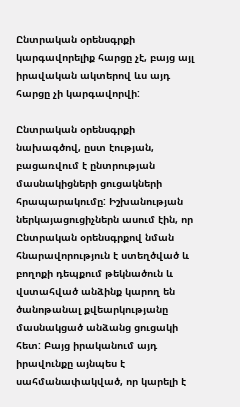Ընտրական օրենսգրքի կարգավորելիք հարցը չէ, բայց այլ իրավական ակտերով ևս այդ հարցը չի կարգավորվի:

Ընտրական օրենսգրքի նախագծով, ըստ էության, բացառվում է ընտրության մասնակիցների ցուցակների հրապարակումը: Իշխանության ներկայացուցիչներն ասում էին, որ Ընտրական օրենսգրքով նման հնարավորություն է ստեղծված և բողոքի դեպքում թեկնածուն և վստահված անձինք կարող են ծանոթանալ քվեարկությանը մասնակցած անձանց ցուցակի հետ: Բայց իրականում այդ իրավունքը այնպես է սահմանափակված, որ կարելի է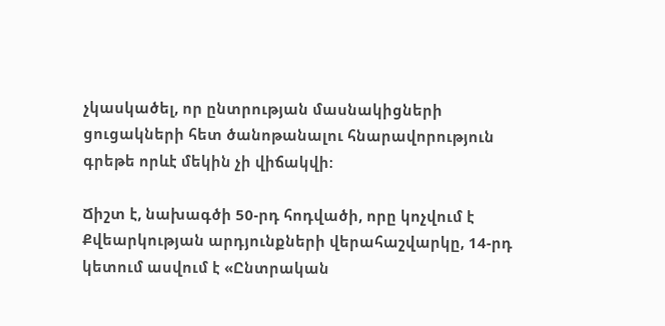չկասկածել, որ ընտրության մասնակիցների ցուցակների հետ ծանոթանալու հնարավորություն գրեթե որևէ մեկին չի վիճակվի:

Ճիշտ է, նախագծի 50-րդ հոդվածի, որը կոչվում է Քվեարկության արդյունքների վերահաշվարկը, 14-րդ կետում ասվում է «Ընտրական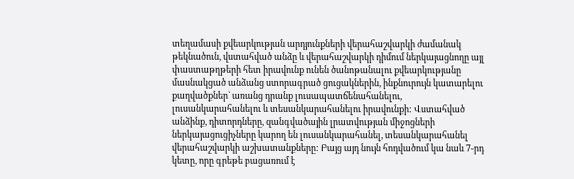տեղամասի քվեարկության արդյունքների վերահաշվարկի ժամանակ թեկնածուն, վստահված անձը և վերահաշվարկի դիմում ներկայացնողը այլ փաստաթղթերի հետ իրավունք ունեն ծանոթանալու քվեարկությանը մասնակցած անձանց ստորագրած ցուցակներին, ինքնուրույն կատարելու քաղվածքներ` առանց դրանք լուսապատճենահանելու, լուսանկարահանելու և տեսանկարահանելու իրավունքի: Վստահված անձինք, դիտորդները, զանգվածային լրատվության միջոցների ներկայացուցիչները կարող են լուսանկարահանել, տեսանկարահանել վերահաշվարկի աշխատանքները: Բայց այդ նույն հոդվածում կա նաև 7-րդ կետը, որը գրեթե բացառում է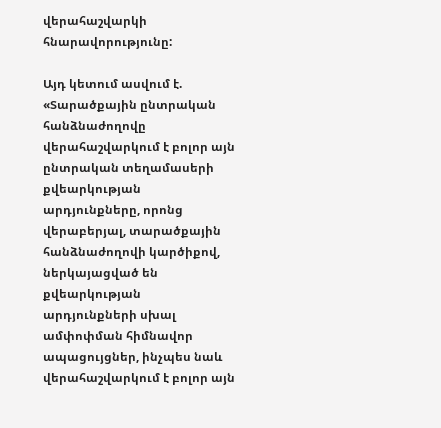վերահաշվարկի հնարավորությունը:

Այդ կետում ասվում է. «Տարածքային ընտրական հանձնաժողովը վերահաշվարկում է բոլոր այն ընտրական տեղամասերի քվեարկության արդյունքները, որոնց վերաբերյալ, տարածքային հանձնաժողովի կարծիքով, ներկայացված են քվեարկության արդյունքների սխալ ամփոփման հիմնավոր ապացույցներ, ինչպես նաև վերահաշվարկում է բոլոր այն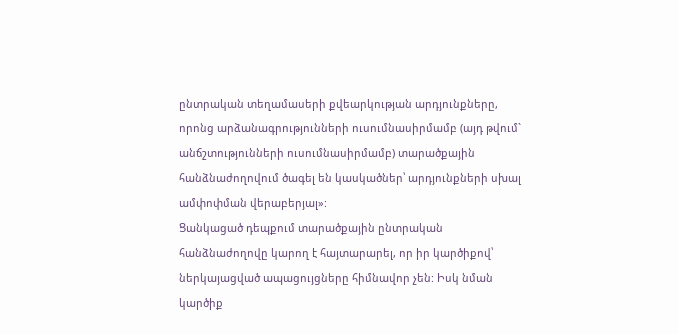ընտրական տեղամասերի քվեարկության արդյունքները, որոնց արձանագրությունների ուսումնասիրմամբ (այդ թվում` անճշտությունների ուսումնասիրմամբ) տարածքային հանձնաժողովում ծագել են կասկածներ՝ արդյունքների սխալ ամփոփման վերաբերյալ»:
Ցանկացած դեպքում տարածքային ընտրական հանձնաժողովը կարող է հայտարարել, որ իր կարծիքով՝ ներկայացված ապացույցները հիմնավոր չեն: Իսկ նման կարծիք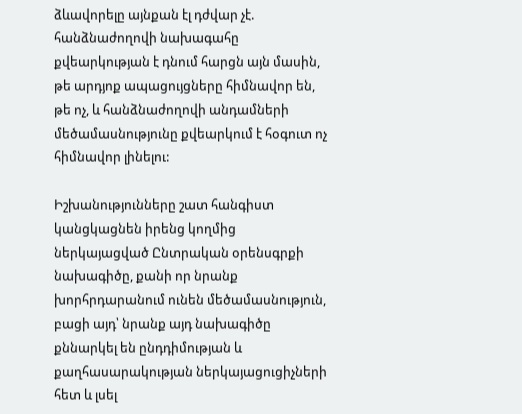ձևավորելը այնքան էլ դժվար չէ. հանձնաժողովի նախագահը քվեարկության է դնում հարցն այն մասին, թե արդյոք ապացույցները հիմնավոր են, թե ոչ, և հանձնաժողովի անդամների մեծամասնությունը քվեարկում է հօգուտ ոչ հիմնավոր լինելու:

Իշխանությունները շատ հանգիստ կանցկացնեն իրենց կողմից ներկայացված Ընտրական օրենսգրքի նախագիծը, քանի որ նրանք խորհրդարանում ունեն մեծամասնություն, բացի այդ՝ նրանք այդ նախագիծը քննարկել են ընդդիմության և քաղհասարակության ներկայացուցիչների հետ և լսել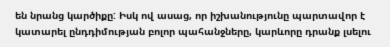են նրանց կարծիքը: Իսկ ով ասաց, որ իշխանությունը պարտավոր է կատարել ընդդիմության բոլոր պահանջները, կարևորը դրանք լսելու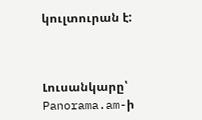կուլտուրան է:



Լուսանկարը՝  Panorama.am-ի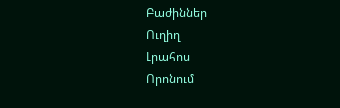Բաժիններ
Ուղիղ
Լրահոս
Որոնում